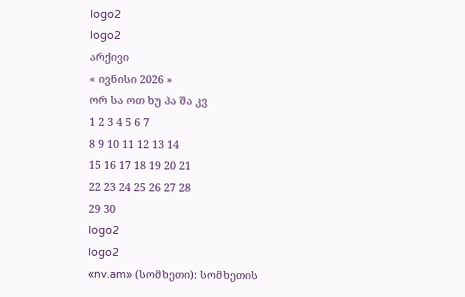logo2
logo2
არქივი
« ივნისი 2026 »
ორ სა ოთ ხუ პა შა კვ
1 2 3 4 5 6 7
8 9 10 11 12 13 14
15 16 17 18 19 20 21
22 23 24 25 26 27 28
29 30
logo2
logo2
«nv.am» (სომხეთი): სომხეთის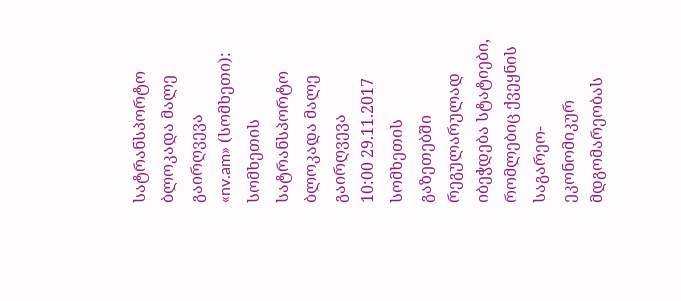სატრანსპორტო ბლოკადა მალე გაირღვევა
«nv.am» (სომხეთი): სომხეთის სატრანსპორტო ბლოკადა მალე გაირღვევა
10:00 29.11.2017
სომხეთის გაზეთებში რეგულარულად იბეჭდება სტატიები, რომლებიც ქვეყნის საგარეო-ეკონომიკურ მდგომარეობას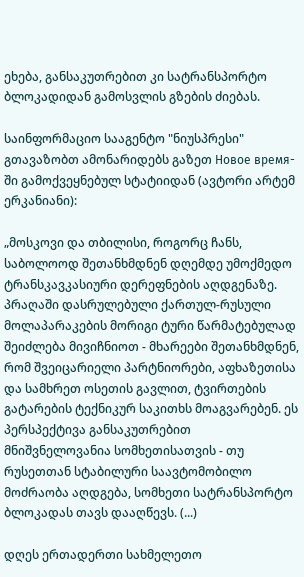ეხება, განსაკუთრებით კი სატრანსპორტო ბლოკადიდან გამოსვლის გზების ძიებას.

საინფორმაციო სააგენტო "ნიუსპრესი" გთავაზობთ ამონარიდებს გაზეთ Новое время-ში გამოქვეყნებულ სტატიიდან (ავტორი არტემ ერკანიანი):

„მოსკოვი და თბილისი, როგორც ჩანს, საბოლოოდ შეთანხმდნენ დღემდე უმოქმედო ტრანსკავკასიური დერეფნების აღდგენაზე. პრაღაში დასრულებული ქართულ-რუსული მოლაპარაკების მორიგი ტური წარმატებულად შეიძლება მივიჩნიოთ - მხარეები შეთანხმდნენ, რომ შვეიცარიელი პარტნიორები, აფხაზეთისა და სამხრეთ ოსეთის გავლით, ტვირთების გატარების ტექნიკურ საკითხს მოაგვარებენ. ეს პერსპექტივა განსაკუთრებით მნიშვნელოვანია სომხეთისათვის - თუ რუსეთთან სტაბილური საავტომობილო მოძრაობა აღდგება, სომხეთი სატრანსპორტო ბლოკადას თავს დააღწევს. (...)

დღეს ერთადერთი სახმელეთო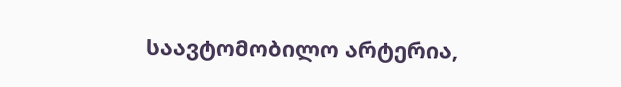საავტომობილო არტერია,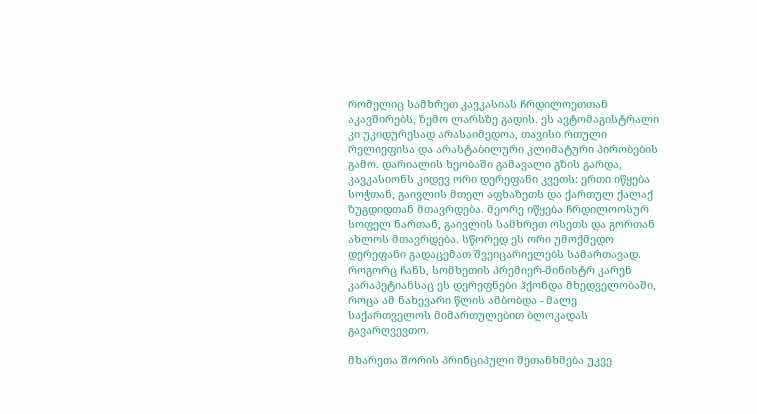რომელიც სამხრეთ კავკასიას ჩრდილოეთთან აკავშირებს, ზემო ლარსზე გადის. ეს ავტომაგისტრალი კი უკიდურესად არასაიმედოა, თავისი რთული რელიეფისა და არასტაბილური კლიმატური პირობების გამო. დარიალის ხეობაში გამავალი გზის გარდა, კავკასიონს კიდევ ორი დერეფანი კვეთს: ერთი იწყება სოჭთან, გაივლის მთელ აფხაზეთს და ქართულ ქალაქ ზუგდიდთან მთავრდება. მეორე იწყება ჩრდილოოსურ სოფელ ნართან, გაივლის სამხრეთ ოსეთს და გორთან ახლოს მთავრდება. სწორედ ეს ორი უმოქმედო დერეფანი გადაცემათ შვეიცარიელებს სამართავად. როგორც ჩანს, სომხეთის პრემიერ-მინისტრ კარენ კარაპეტიანსაც ეს დერეფნები ჰქონდა მხედველობაში, როცა ამ ნახევარი წლის ამბობდა - მალე საქართველოს მიმართულებით ბლოკადას გავარღვევთო.

მხარეთა შორის პრინციპული შეთანხმება უკვე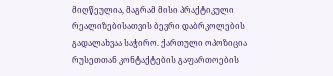მიღწეულია, მაგრამ მისი პრაქტიკული რეალიზებისათვის ბევრი დაბრკოლების გადალახვაა საჭირო. ქართული ოპოზიცია რუსეთთან კონტაქტების გაფართოების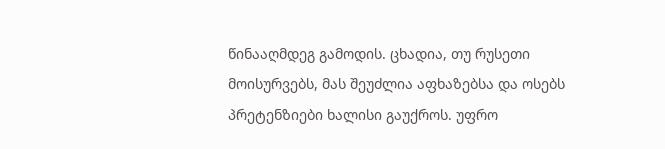წინააღმდეგ გამოდის. ცხადია, თუ რუსეთი მოისურვებს, მას შეუძლია აფხაზებსა და ოსებს პრეტენზიები ხალისი გაუქროს. უფრო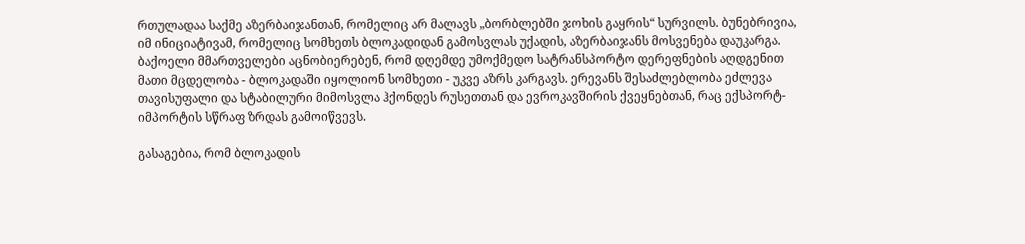რთულადაა საქმე აზერბაიჯანთან, რომელიც არ მალავს „ბორბლებში ჯოხის გაყრის“ სურვილს. ბუნებრივია, იმ ინიციატივამ, რომელიც სომხეთს ბლოკადიდან გამოსვლას უქადის, აზერბაიჯანს მოსვენება დაუკარგა. ბაქოელი მმართველები აცნობიერებენ, რომ დღემდე უმოქმედო სატრანსპორტო დერეფნების აღდგენით მათი მცდელობა - ბლოკადაში იყოლიონ სომხეთი - უკვე აზრს კარგავს. ერევანს შესაძლებლობა ეძლევა თავისუფალი და სტაბილური მიმოსვლა ჰქონდეს რუსეთთან და ევროკავშირის ქვეყნებთან, რაც ექსპორტ-იმპორტის სწრაფ ზრდას გამოიწვევს.

გასაგებია, რომ ბლოკადის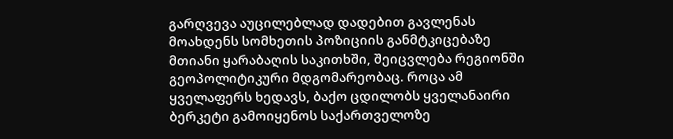გარღვევა აუცილებლად დადებით გავლენას მოახდენს სომხეთის პოზიციის განმტკიცებაზე მთიანი ყარაბაღის საკითხში, შეიცვლება რეგიონში გეოპოლიტიკური მდგომარეობაც. როცა ამ ყველაფერს ხედავს, ბაქო ცდილობს ყველანაირი ბერკეტი გამოიყენოს საქართველოზე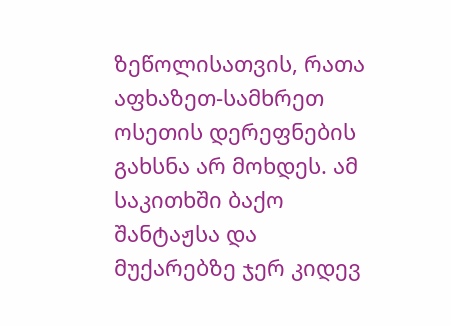ზეწოლისათვის, რათა აფხაზეთ-სამხრეთ ოსეთის დერეფნების გახსნა არ მოხდეს. ამ საკითხში ბაქო შანტაჟსა და მუქარებზე ჯერ კიდევ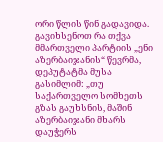ორი წლის წინ გადავიდა. გავიხსენოთ რა თქვა მმართველი პარტიის „ენი აზერბაიჯანის“ წევრმა, დეპუტატმა მუსა გასიმლიმ: „თუ საქართველო სომხეთს გზას გაუხსნის, მაშინ აზერბაიჯანი მხარს დაუჭერს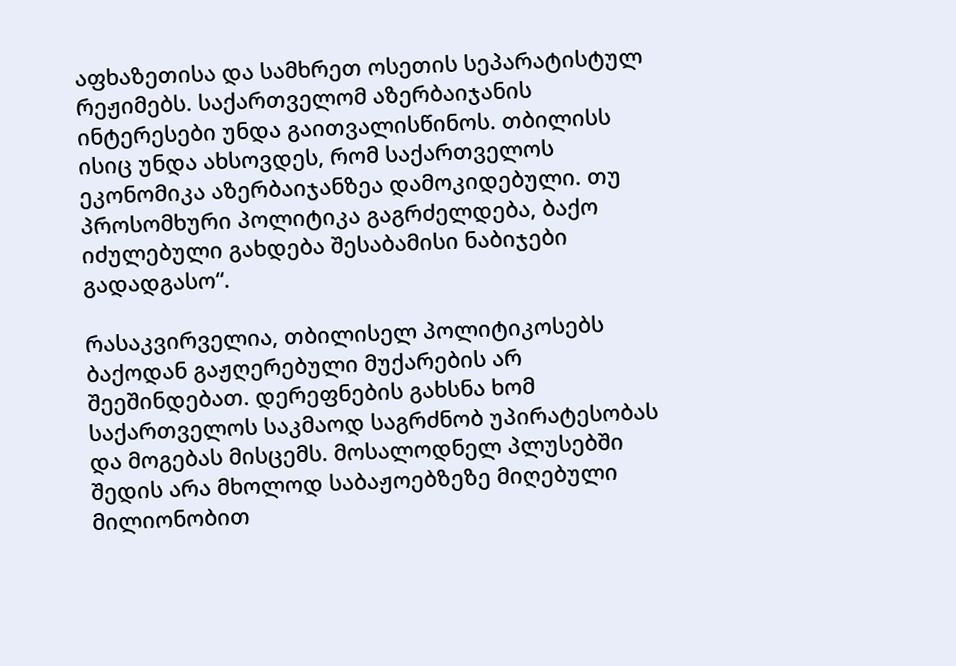აფხაზეთისა და სამხრეთ ოსეთის სეპარატისტულ რეჟიმებს. საქართველომ აზერბაიჯანის ინტერესები უნდა გაითვალისწინოს. თბილისს ისიც უნდა ახსოვდეს, რომ საქართველოს ეკონომიკა აზერბაიჯანზეა დამოკიდებული. თუ პროსომხური პოლიტიკა გაგრძელდება, ბაქო იძულებული გახდება შესაბამისი ნაბიჯები გადადგასო“.

რასაკვირველია, თბილისელ პოლიტიკოსებს ბაქოდან გაჟღერებული მუქარების არ შეეშინდებათ. დერეფნების გახსნა ხომ საქართველოს საკმაოდ საგრძნობ უპირატესობას და მოგებას მისცემს. მოსალოდნელ პლუსებში შედის არა მხოლოდ საბაჟოებზეზე მიღებული მილიონობით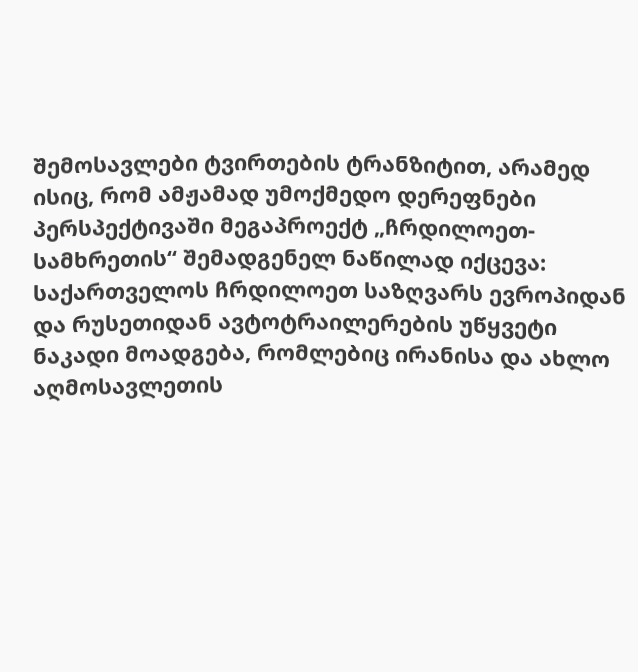შემოსავლები ტვირთების ტრანზიტით, არამედ ისიც, რომ ამჟამად უმოქმედო დერეფნები პერსპექტივაში მეგაპროექტ „ჩრდილოეთ-სამხრეთის“ შემადგენელ ნაწილად იქცევა: საქართველოს ჩრდილოეთ საზღვარს ევროპიდან და რუსეთიდან ავტოტრაილერების უწყვეტი ნაკადი მოადგება, რომლებიც ირანისა და ახლო აღმოსავლეთის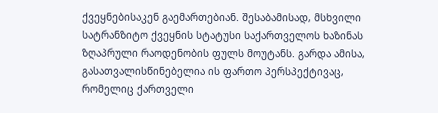ქვეყნებისაკენ გაემართებიან. შესაბამისად, მსხვილი სატრანზიტო ქვეყნის სტატუსი საქართველოს ხაზინას ზღაპრული რაოდენობის ფულს მოუტანს. გარდა ამისა, გასათვალისწინებელია ის ფართო პერსპექტივაც, რომელიც ქართველი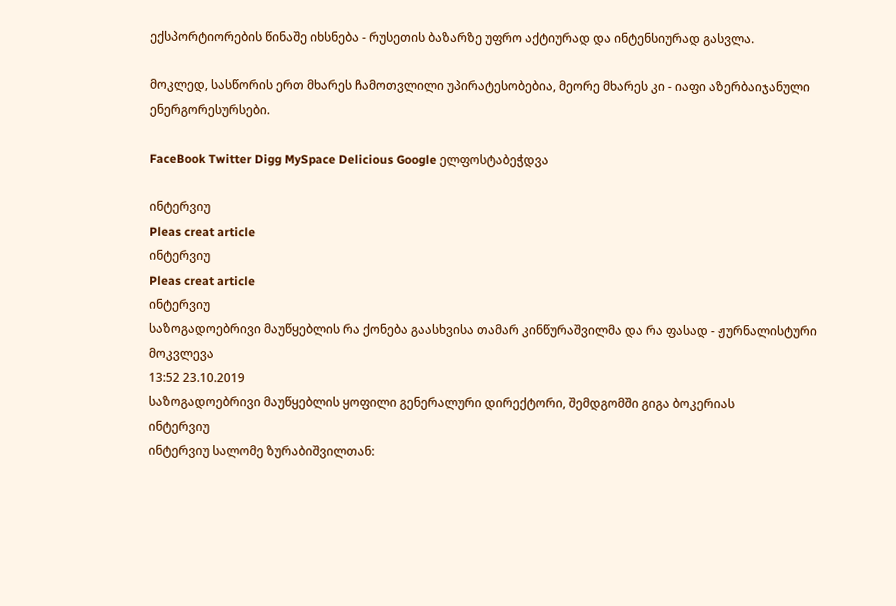ექსპორტიორების წინაშე იხსნება - რუსეთის ბაზარზე უფრო აქტიურად და ინტენსიურად გასვლა.

მოკლედ, სასწორის ერთ მხარეს ჩამოთვლილი უპირატესობებია, მეორე მხარეს კი - იაფი აზერბაიჯანული ენერგორესურსები.

FaceBook Twitter Digg MySpace Delicious Google ელფოსტაბეჭდვა

ინტერვიუ
Pleas creat article
ინტერვიუ
Pleas creat article
ინტერვიუ
საზოგადოებრივი მაუწყებლის რა ქონება გაასხვისა თამარ კინწურაშვილმა და რა ფასად - ჟურნალისტური მოკვლევა
13:52 23.10.2019
საზოგადოებრივი მაუწყებლის ყოფილი გენერალური დირექტორი, შემდგომში გიგა ბოკერიას
ინტერვიუ
ინტერვიუ სალომე ზურაბიშვილთან: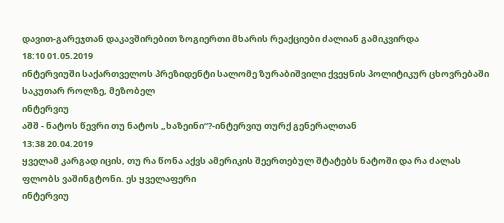დავით-გარეჯთან დაკავშირებით ზოგიერთი მხარის რეაქციები ძალიან გამიკვირდა
18:10 01.05.2019
ინტერვიუში საქართველოს პრეზიდენტი სალომე ზურაბიშვილი ქვეყნის პოლიტიკურ ცხოვრებაში საკუთარ როლზე, მეზობელ
ინტერვიუ
აშშ - ნატოს წევრი თუ ნატოს „ხაზეინი“?-ინტერვიუ თურქ გენერალთან
13:38 20.04.2019
ყველამ კარგად იცის, თუ რა წონა აქვს ამერიკის შეერთებულ შტატებს ნატოში და რა ძალას ფლობს ვაშინგტონი. ეს ყველაფერი
ინტერვიუ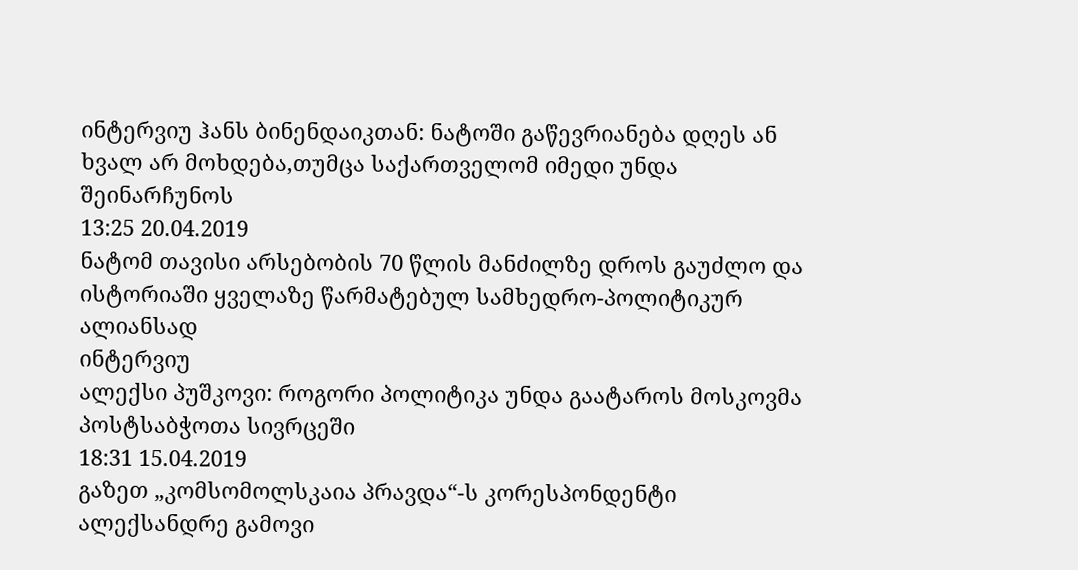ინტერვიუ ჰანს ბინენდაიკთან: ნატოში გაწევრიანება დღეს ან ხვალ არ მოხდება,თუმცა საქართველომ იმედი უნდა შეინარჩუნოს
13:25 20.04.2019
ნატომ თავისი არსებობის 70 წლის მანძილზე დროს გაუძლო და ისტორიაში ყველაზე წარმატებულ სამხედრო-პოლიტიკურ ალიანსად
ინტერვიუ
ალექსი პუშკოვი: როგორი პოლიტიკა უნდა გაატაროს მოსკოვმა პოსტსაბჭოთა სივრცეში
18:31 15.04.2019
გაზეთ „კომსომოლსკაია პრავდა“-ს კორესპონდენტი ალექსანდრე გამოვი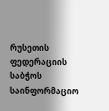რუსეთის ფედერაციის საბჭოს საინფორმაციო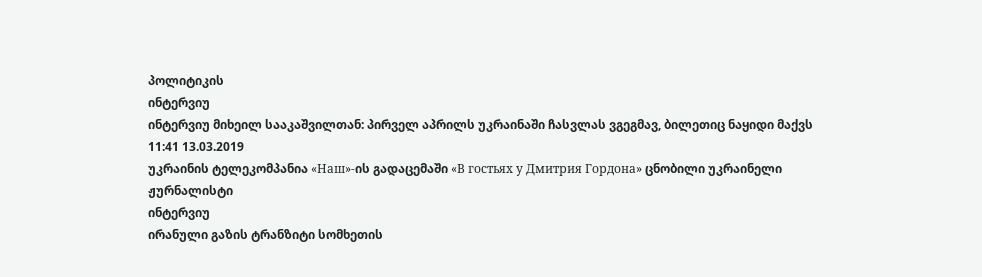პოლიტიკის
ინტერვიუ
ინტერვიუ მიხეილ სააკაშვილთან: პირველ აპრილს უკრაინაში ჩასვლას ვგეგმავ, ბილეთიც ნაყიდი მაქვს
11:41 13.03.2019
უკრაინის ტელეკომპანია «Наш»-ის გადაცემაში «В гостьях у Дмитрия Гордона» ცნობილი უკრაინელი ჟურნალისტი
ინტერვიუ
ირანული გაზის ტრანზიტი სომხეთის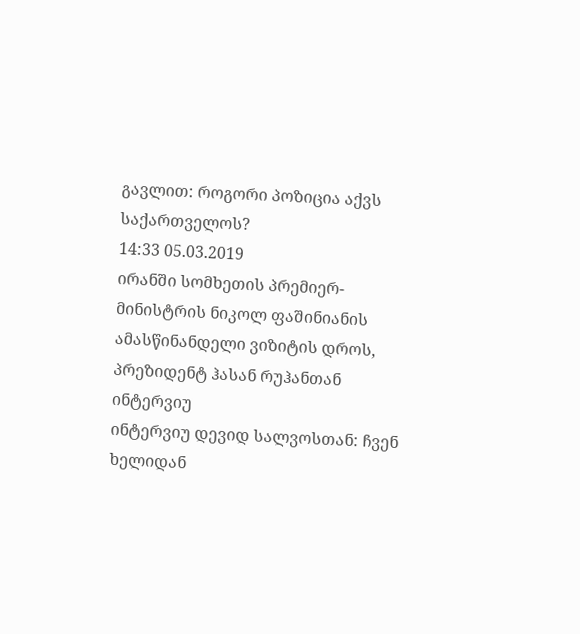გავლით: როგორი პოზიცია აქვს საქართველოს?
14:33 05.03.2019
ირანში სომხეთის პრემიერ-მინისტრის ნიკოლ ფაშინიანის ამასწინანდელი ვიზიტის დროს, პრეზიდენტ ჰასან რუჰანთან
ინტერვიუ
ინტერვიუ დევიდ სალვოსთან: ჩვენ ხელიდან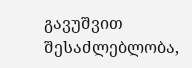გავუშვით შესაძლებლობა,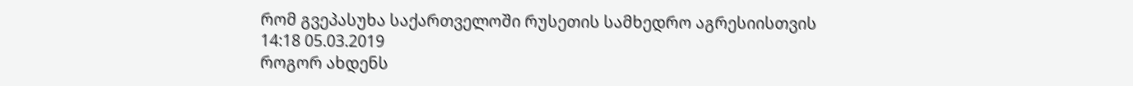რომ გვეპასუხა საქართველოში რუსეთის სამხედრო აგრესიისთვის
14:18 05.03.2019
როგორ ახდენს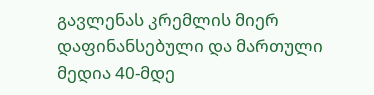გავლენას კრემლის მიერ დაფინანსებული და მართული მედია 40-მდე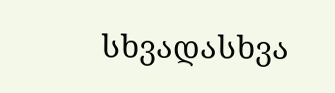სხვადასხვა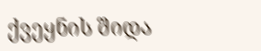ქვეყნის შიდა